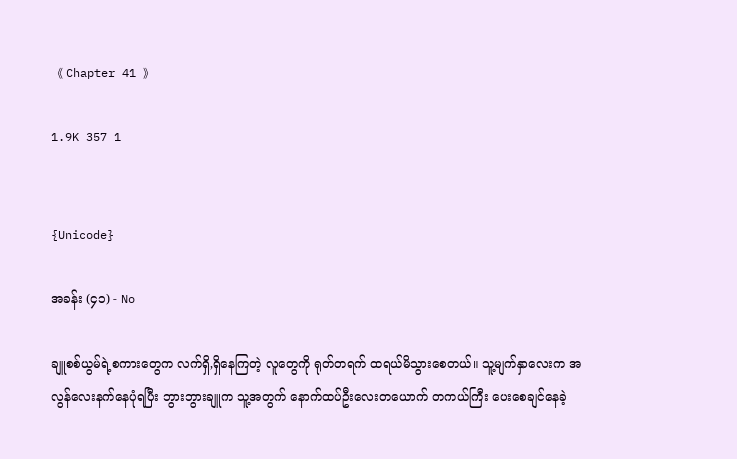《 Chapter 41 》

1.9K 357 1


{Unicode}

အခန်း (၄၁) - No

ချူစစ်ယွမ်ရဲ့စကားတွေက လက်ရှိ,ရှိနေကြတဲ့ လူတွေကို ရုတ်တရက် ထရယ်မိသွားစေတယ်။ သူ့မျက်နှာလေးက အလွန်လေးနက်နေပုံရပြီး ဘွားဘွားချူက သူ့အတွက် နောက်ထပ်ဦးလေးတယောက် တကယ်ကြီး ပေးစေချင်နေခဲ့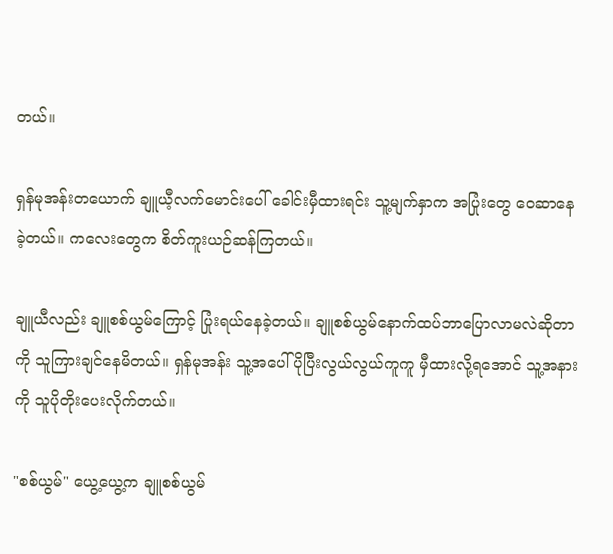တယ်။

ရှန်မုအန်းတယောက် ချူယီ့လက်မောင်းပေါ် ခေါင်းမှီထားရင်း သူ့မျက်နှာက အပြုံးတွေ ဝေဆာနေခဲ့တယ်။ ကလေးတွေက စိတ်ကူးယဉ်ဆန်ကြတယ်။

ချူယီလည်း ချူစစ်ယွမ်ကြောင့် ပြုံးရယ်နေခဲ့တယ်။ ချူစစ်ယွမ်နောက်ထပ်ဘာပြောလာမလဲဆိုတာကို သူကြားချင်နေမိတယ်။ ရှန်မုအန်း သူ့အပေါ် ပိုပြီးလွယ်လွယ်ကူကူ မှီထားလို့ရအောင် သူ့အနားကို သူပိုတိုးပေးလိုက်တယ်။

"စစ်ယွမ်" ယွေ့ယွေ့က ချူစစ်ယွမ်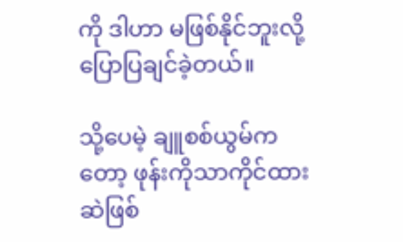ကို ဒါဟာ မဖြစ်နိုင်ဘူးလို့ ပြောပြချင်ခဲ့တယ်။

သို့ပေမဲ့ ချူစစ်ယွမ်ကတော့ ဖုန်းကိုသာကိုင်ထားဆဲဖြစ်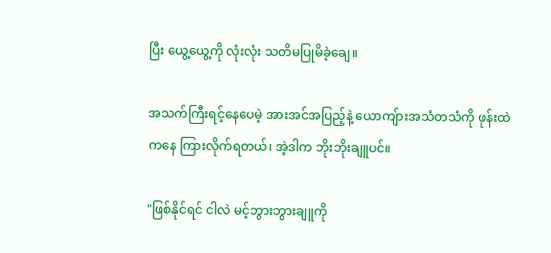ပြီး ယွေ့ယွေ့ကို လုံးလုံး သတိမပြုမိခဲ့ချေ။

အသက်ကြီးရင့်နေပေမဲ့ အားအင်အပြည့်နဲ့ ယောကျ်ားအသံတသံကို ဖုန်းထဲကနေ ကြားလိုက်ရတယ်၊ အဲ့ဒါက ဘိုးဘိုးချူပင်။

"ဖြစ်နိုင်ရင် ငါလဲ မင့်ဘွားဘွားချူကို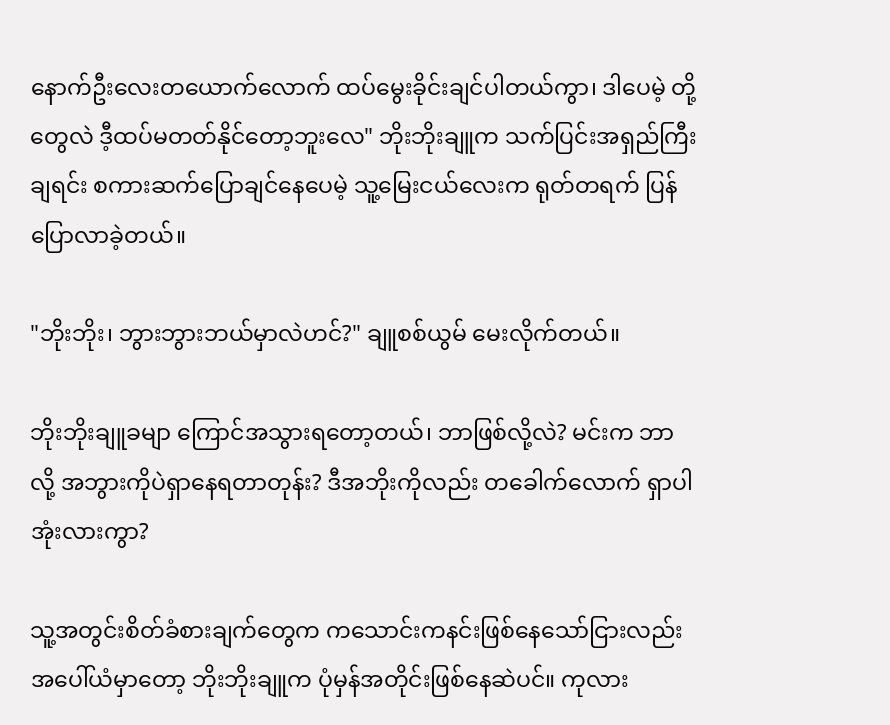နောက်ဦးလေးတယောက်လောက် ထပ်မွေးခိုင်းချင်ပါတယ်ကွာ၊ ဒါပေမဲ့ တို့တွေလဲ ဒီ့ထပ်မတတ်နိုင်တော့ဘူးလေ" ဘိုးဘိုးချူက သက်ပြင်းအရှည်ကြီးချရင်း စကားဆက်ပြောချင်နေပေမဲ့ သူ့မြေးငယ်လေးက ရုတ်တရက် ပြန်ပြောလာခဲ့တယ်။

"ဘိုးဘိုး၊ ဘွားဘွားဘယ်မှာလဲဟင်?" ချူစစ်ယွမ် မေးလိုက်တယ်။

ဘိုးဘိုးချူခမျာ ကြောင်အသွားရတော့တယ်၊ ဘာဖြစ်လို့လဲ? မင်းက ဘာလို့ အဘွားကိုပဲရှာနေရတာတုန်း? ဒီအဘိုးကိုလည်း တခေါက်လောက် ရှာပါအုံးလားကွာ?

သူ့အတွင်းစိတ်ခံစားချက်တွေက ကသောင်းကနင်းဖြစ်နေသော်ငြားလည်း အပေါ်ယံမှာတော့ ဘိုးဘိုးချူက ပုံမှန်အတိုင်းဖြစ်နေဆဲပင်။ ကုလား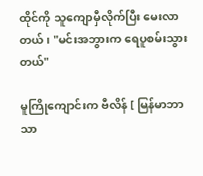ထိုင်ကို သူကျောမှီလိုက်ပြီး မေးလာတယ်၊ "မင်းအဘွားက ရေပူစမ်းသွားတယ်"

မူကြိုကျောင်းက ဗီလိန် [ မြန်မာဘာသာ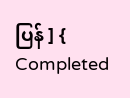ပြန် ] { Completed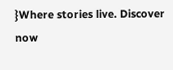}Where stories live. Discover now